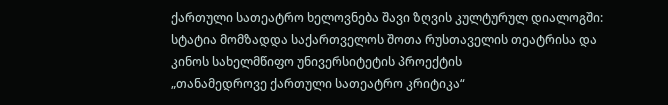ქართული სათეატრო ხელოვნება შავი ზღვის კულტურულ დიალოგში:
სტატია მომზადდა საქართველოს შოთა რუსთაველის თეატრისა და
კინოს სახელმწიფო უნივერსიტეტის პროექტის
„თანამედროვე ქართული სათეატრო კრიტიკა“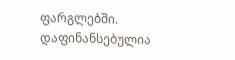ფარგლებში.
დაფინანსებულია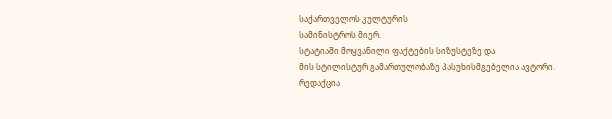საქართველოს კულტურის
სამინისტროს მიერ.
სტატიაში მოყვანილი ფაქტების სიზუსტეზე და
მის სტილისტურ გამართულობაზე პასუხისმგებელია ავტორი.
რედაქცია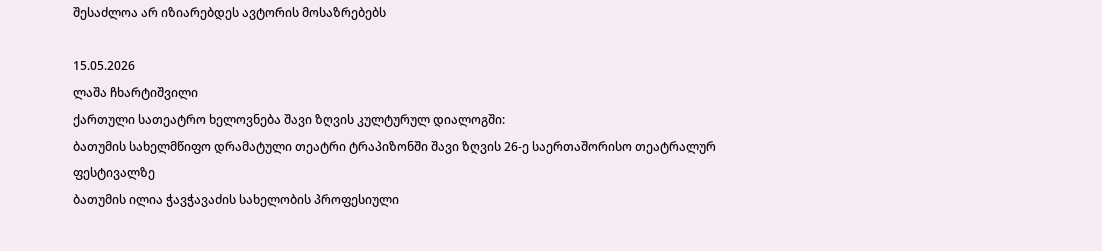შესაძლოა არ იზიარებდეს ავტორის მოსაზრებებს

15.05.2026
ლაშა ჩხარტიშვილი
ქართული სათეატრო ხელოვნება შავი ზღვის კულტურულ დიალოგში:
ბათუმის სახელმწიფო დრამატული თეატრი ტრაპიზონში შავი ზღვის 26-ე საერთაშორისო თეატრალურ ფესტივალზე
ბათუმის ილია ჭავჭავაძის სახელობის პროფესიული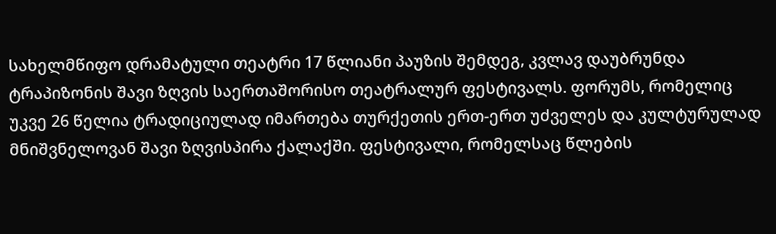სახელმწიფო დრამატული თეატრი 17 წლიანი პაუზის შემდეგ, კვლავ დაუბრუნდა ტრაპიზონის შავი ზღვის საერთაშორისო თეატრალურ ფესტივალს. ფორუმს, რომელიც უკვე 26 წელია ტრადიციულად იმართება თურქეთის ერთ-ერთ უძველეს და კულტურულად მნიშვნელოვან შავი ზღვისპირა ქალაქში. ფესტივალი, რომელსაც წლების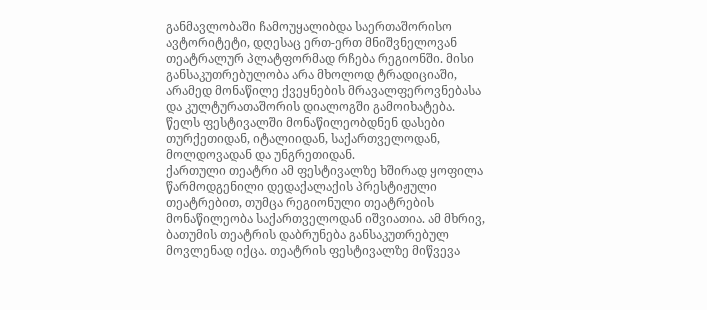განმავლობაში ჩამოუყალიბდა საერთაშორისო ავტორიტეტი, დღესაც ერთ-ერთ მნიშვნელოვან თეატრალურ პლატფორმად რჩება რეგიონში. მისი განსაკუთრებულობა არა მხოლოდ ტრადიციაში, არამედ მონაწილე ქვეყნების მრავალფეროვნებასა და კულტურათაშორის დიალოგში გამოიხატება. წელს ფესტივალში მონაწილეობდნენ დასები თურქეთიდან, იტალიიდან, საქართველოდან, მოლდოვადან და უნგრეთიდან.
ქართული თეატრი ამ ფესტივალზე ხშირად ყოფილა წარმოდგენილი დედაქალაქის პრესტიჟული თეატრებით, თუმცა რეგიონული თეატრების მონაწილეობა საქართველოდან იშვიათია. ამ მხრივ, ბათუმის თეატრის დაბრუნება განსაკუთრებულ მოვლენად იქცა. თეატრის ფესტივალზე მიწვევა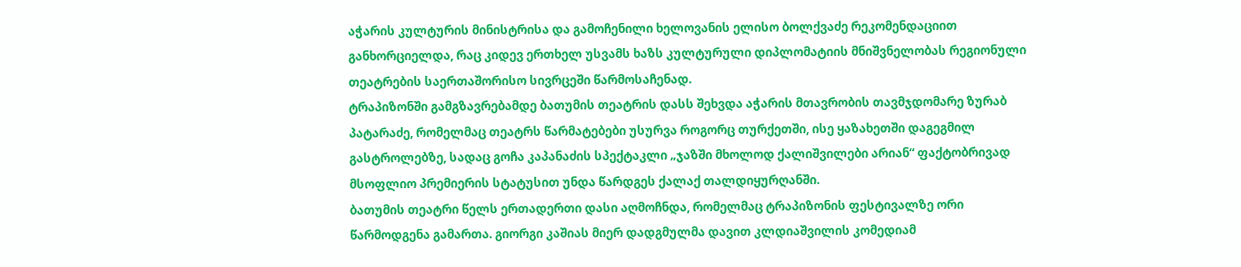აჭარის კულტურის მინისტრისა და გამოჩენილი ხელოვანის ელისო ბოლქვაძე რეკომენდაციით განხორციელდა, რაც კიდევ ერთხელ უსვამს ხაზს კულტურული დიპლომატიის მნიშვნელობას რეგიონული თეატრების საერთაშორისო სივრცეში წარმოსაჩენად.
ტრაპიზონში გამგზავრებამდე ბათუმის თეატრის დასს შეხვდა აჭარის მთავრობის თავმჯდომარე ზურაბ პატარაძე, რომელმაც თეატრს წარმატებები უსურვა როგორც თურქეთში, ისე ყაზახეთში დაგეგმილ გასტროლებზე, სადაც გოჩა კაპანაძის სპექტაკლი „ჯაზში მხოლოდ ქალიშვილები არიან“ ფაქტობრივად მსოფლიო პრემიერის სტატუსით უნდა წარდგეს ქალაქ თალდიყურღანში.
ბათუმის თეატრი წელს ერთადერთი დასი აღმოჩნდა, რომელმაც ტრაპიზონის ფესტივალზე ორი წარმოდგენა გამართა. გიორგი კაშიას მიერ დადგმულმა დავით კლდიაშვილის კომედიამ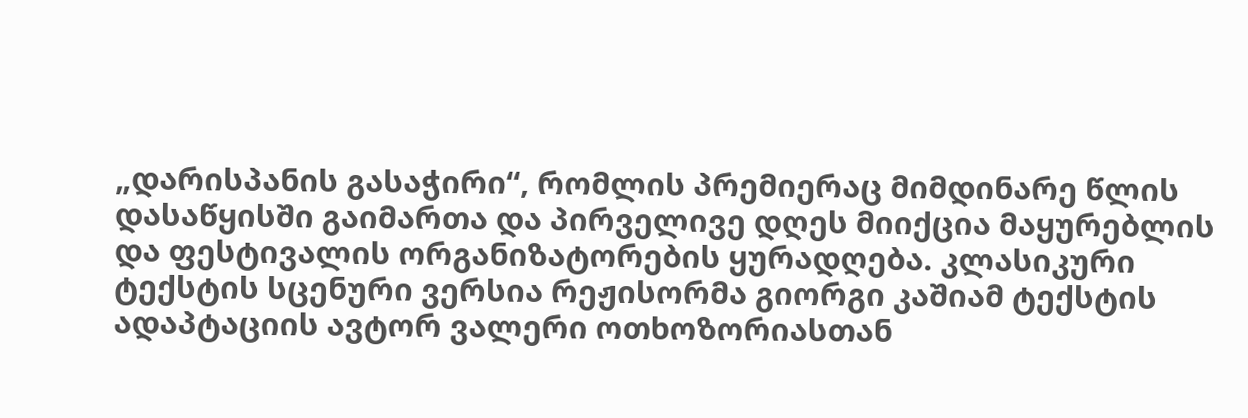„დარისპანის გასაჭირი“, რომლის პრემიერაც მიმდინარე წლის დასაწყისში გაიმართა და პირველივე დღეს მიიქცია მაყურებლის და ფესტივალის ორგანიზატორების ყურადღება. კლასიკური ტექსტის სცენური ვერსია რეჟისორმა გიორგი კაშიამ ტექსტის ადაპტაციის ავტორ ვალერი ოთხოზორიასთან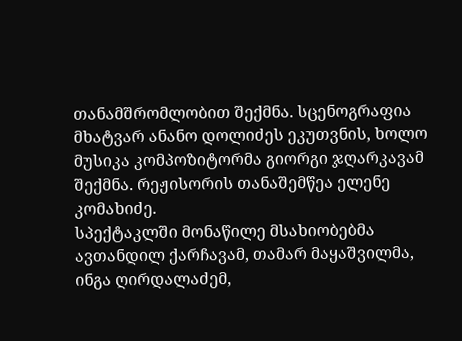თანამშრომლობით შექმნა. სცენოგრაფია მხატვარ ანანო დოლიძეს ეკუთვნის, ხოლო მუსიკა კომპოზიტორმა გიორგი ჯღარკავამ შექმნა. რეჟისორის თანაშემწეა ელენე კომახიძე.
სპექტაკლში მონაწილე მსახიობებმა ავთანდილ ქარჩავამ, თამარ მაყაშვილმა, ინგა ღირდალაძემ,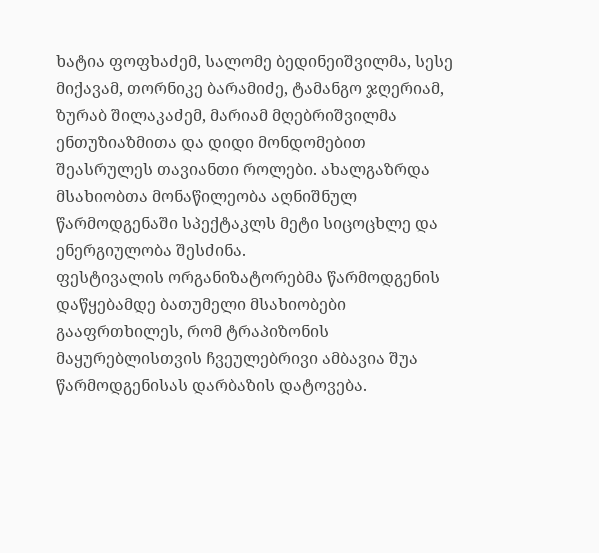ხატია ფოფხაძემ, სალომე ბედინეიშვილმა, სესე მიქავამ, თორნიკე ბარამიძე, ტამანგო ჯღერიამ, ზურაბ შილაკაძემ, მარიამ მღებრიშვილმა ენთუზიაზმითა და დიდი მონდომებით შეასრულეს თავიანთი როლები. ახალგაზრდა მსახიობთა მონაწილეობა აღნიშნულ წარმოდგენაში სპექტაკლს მეტი სიცოცხლე და ენერგიულობა შესძინა.
ფესტივალის ორგანიზატორებმა წარმოდგენის დაწყებამდე ბათუმელი მსახიობები გააფრთხილეს, რომ ტრაპიზონის მაყურებლისთვის ჩვეულებრივი ამბავია შუა წარმოდგენისას დარბაზის დატოვება.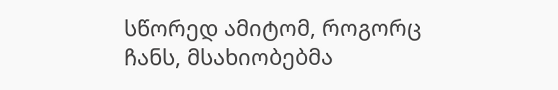სწორედ ამიტომ, როგორც ჩანს, მსახიობებმა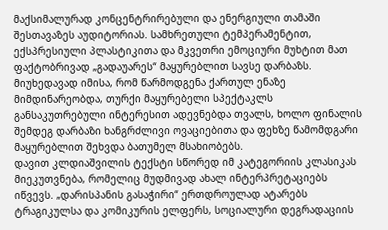მაქსიმალურად კონცენტრირებული და ენერგიული თამაში შესთავაზეს აუდიტორიას. სამხრეთული ტემპერამენტით, ექსპრესიული პლასტიკითა და მკვეთრი ემოციური მუხტით მათ ფაქტობრივად „გადაუარეს“ მაყურებლით სავსე დარბაზს. მიუხედავად იმისა, რომ წარმოდგენა ქართულ ენაზე მიმდინარეობდა, თურქი მაყურებელი სპექტაკლს განსაკუთრებული ინტერესით ადევნებდა თვალს, ხოლო ფინალის შემდეგ დარბაზი ხანგრძლივი ოვაციებითა და ფეხზე წამომდგარი მაყურებლით შეხვდა ბათუმელ მსახიობებს.
დავით კლდიაშვილის ტექსტი სწორედ იმ კატეგორიის კლასიკას მიეკუთვნება, რომელიც მუდმივად ახალ ინტერპრეტაციებს იწვევს. „დარისპანის გასაჭირი“ ერთდროულად ატარებს ტრაგიკულსა და კომიკურის ელფერს, სოციალური დეგრადაციის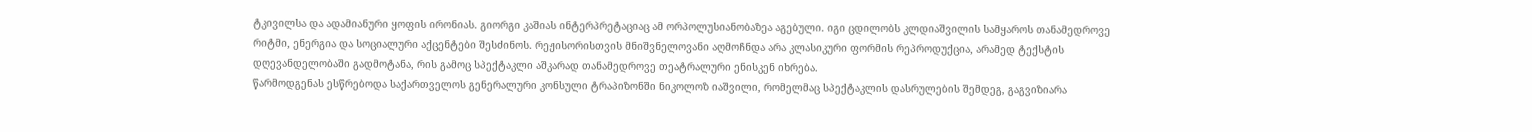ტკივილსა და ადამიანური ყოფის ირონიას. გიორგი კაშიას ინტერპრეტაციაც ამ ორპოლუსიანობაზეა აგებული. იგი ცდილობს კლდიაშვილის სამყაროს თანამედროვე რიტმი, ენერგია და სოციალური აქცენტები შესძინოს. რეჟისორისთვის მნიშვნელოვანი აღმოჩნდა არა კლასიკური ფორმის რეპროდუქცია, არამედ ტექსტის დღევანდელობაში გადმოტანა, რის გამოც სპექტაკლი აშკარად თანამედროვე თეატრალური ენისკენ იხრება.
წარმოდგენას ესწრებოდა საქართველოს გენერალური კონსული ტრაპიზონში ნიკოლოზ იაშვილი, რომელმაც სპექტაკლის დასრულების შემდეგ, გაგვიზიარა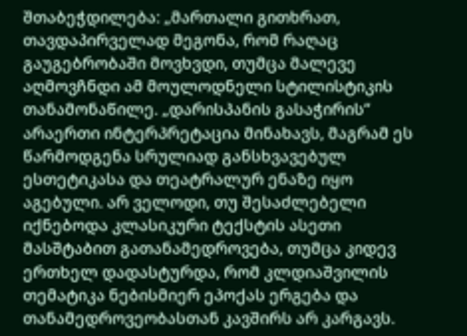შთაბეჭდილება: „მართალი გითხრათ, თავდაპირველად მეგონა, რომ რაღაც გაუგებრობაში მოვხვდი, თუმცა მალევე აღმოვჩნდი ამ მოულოდნელი სტილისტიკის თანამონაწილე. „დარისპანის გასაჭირის“ არაერთი ინტერპრეტაცია მინახავს, მაგრამ ეს წარმოდგენა სრულიად განსხვავებულ ესთეტიკასა და თეატრალურ ენაზე იყო აგებული. არ ველოდი, თუ შესაძლებელი იქნებოდა კლასიკური ტექსტის ასეთი მასშტაბით გათანამედროვება, თუმცა კიდევ ერთხელ დადასტურდა, რომ კლდიაშვილის თემატიკა ნებისმიერ ეპოქას ერგება და თანამედროვეობასთან კავშირს არ კარგავს.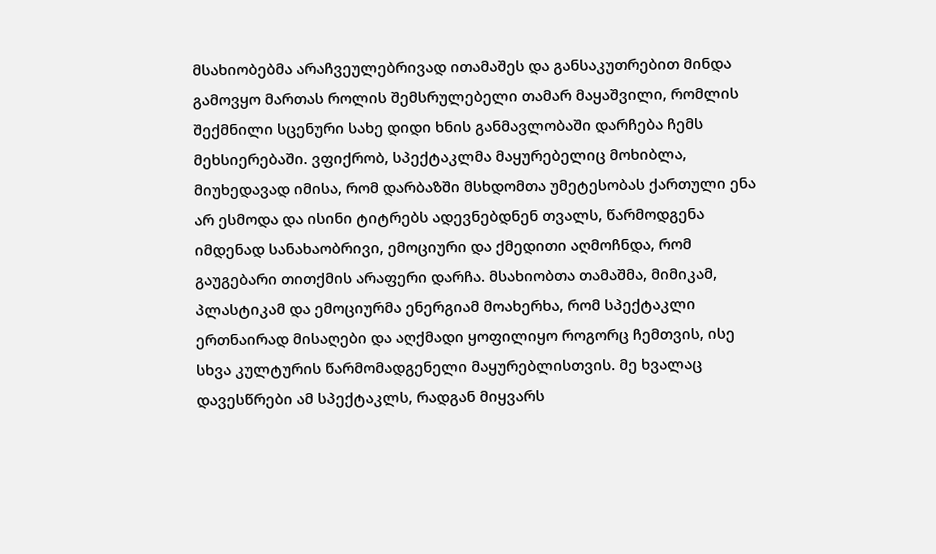მსახიობებმა არაჩვეულებრივად ითამაშეს და განსაკუთრებით მინდა გამოვყო მართას როლის შემსრულებელი თამარ მაყაშვილი, რომლის შექმნილი სცენური სახე დიდი ხნის განმავლობაში დარჩება ჩემს მეხსიერებაში. ვფიქრობ, სპექტაკლმა მაყურებელიც მოხიბლა, მიუხედავად იმისა, რომ დარბაზში მსხდომთა უმეტესობას ქართული ენა არ ესმოდა და ისინი ტიტრებს ადევნებდნენ თვალს, წარმოდგენა იმდენად სანახაობრივი, ემოციური და ქმედითი აღმოჩნდა, რომ გაუგებარი თითქმის არაფერი დარჩა. მსახიობთა თამაშმა, მიმიკამ, პლასტიკამ და ემოციურმა ენერგიამ მოახერხა, რომ სპექტაკლი ერთნაირად მისაღები და აღქმადი ყოფილიყო როგორც ჩემთვის, ისე სხვა კულტურის წარმომადგენელი მაყურებლისთვის. მე ხვალაც დავესწრები ამ სპექტაკლს, რადგან მიყვარს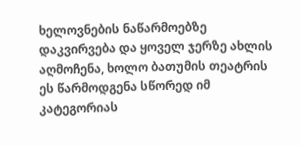ხელოვნების ნაწარმოებზე დაკვირვება და ყოველ ჯერზე ახლის აღმოჩენა, ხოლო ბათუმის თეატრის ეს წარმოდგენა სწორედ იმ კატეგორიას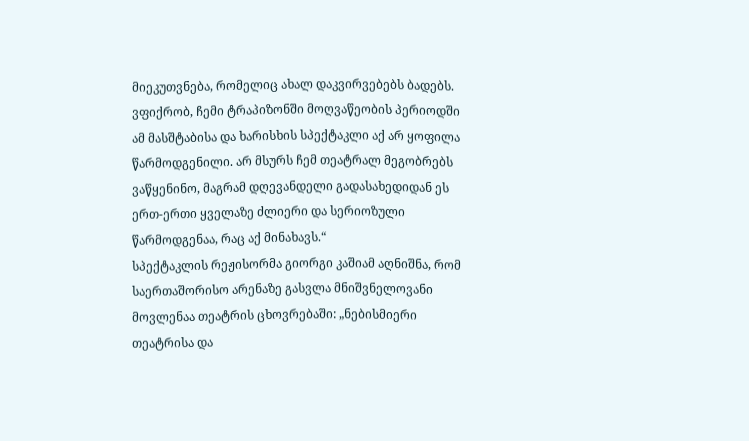მიეკუთვნება, რომელიც ახალ დაკვირვებებს ბადებს. ვფიქრობ, ჩემი ტრაპიზონში მოღვაწეობის პერიოდში ამ მასშტაბისა და ხარისხის სპექტაკლი აქ არ ყოფილა წარმოდგენილი. არ მსურს ჩემ თეატრალ მეგობრებს ვაწყენინო, მაგრამ დღევანდელი გადასახედიდან ეს ერთ-ერთი ყველაზე ძლიერი და სერიოზული წარმოდგენაა, რაც აქ მინახავს.“
სპექტაკლის რეჟისორმა გიორგი კაშიამ აღნიშნა, რომ საერთაშორისო არენაზე გასვლა მნიშვნელოვანი მოვლენაა თეატრის ცხოვრებაში: „ნებისმიერი თეატრისა და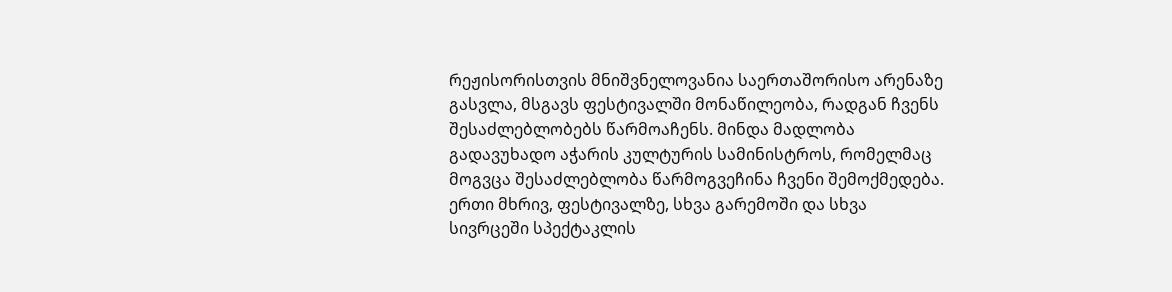რეჟისორისთვის მნიშვნელოვანია საერთაშორისო არენაზე გასვლა, მსგავს ფესტივალში მონაწილეობა, რადგან ჩვენს შესაძლებლობებს წარმოაჩენს. მინდა მადლობა გადავუხადო აჭარის კულტურის სამინისტროს, რომელმაც მოგვცა შესაძლებლობა წარმოგვეჩინა ჩვენი შემოქმედება. ერთი მხრივ, ფესტივალზე, სხვა გარემოში და სხვა სივრცეში სპექტაკლის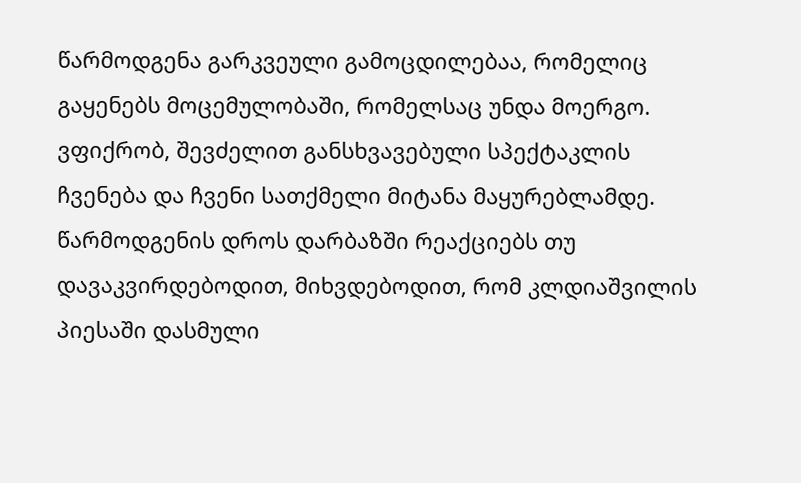წარმოდგენა გარკვეული გამოცდილებაა, რომელიც გაყენებს მოცემულობაში, რომელსაც უნდა მოერგო. ვფიქრობ, შევძელით განსხვავებული სპექტაკლის ჩვენება და ჩვენი სათქმელი მიტანა მაყურებლამდე. წარმოდგენის დროს დარბაზში რეაქციებს თუ დავაკვირდებოდით, მიხვდებოდით, რომ კლდიაშვილის პიესაში დასმული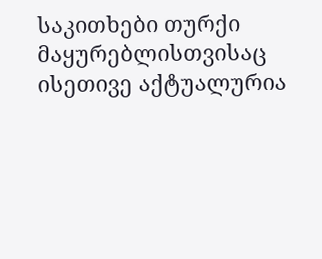საკითხები თურქი მაყურებლისთვისაც ისეთივე აქტუალურია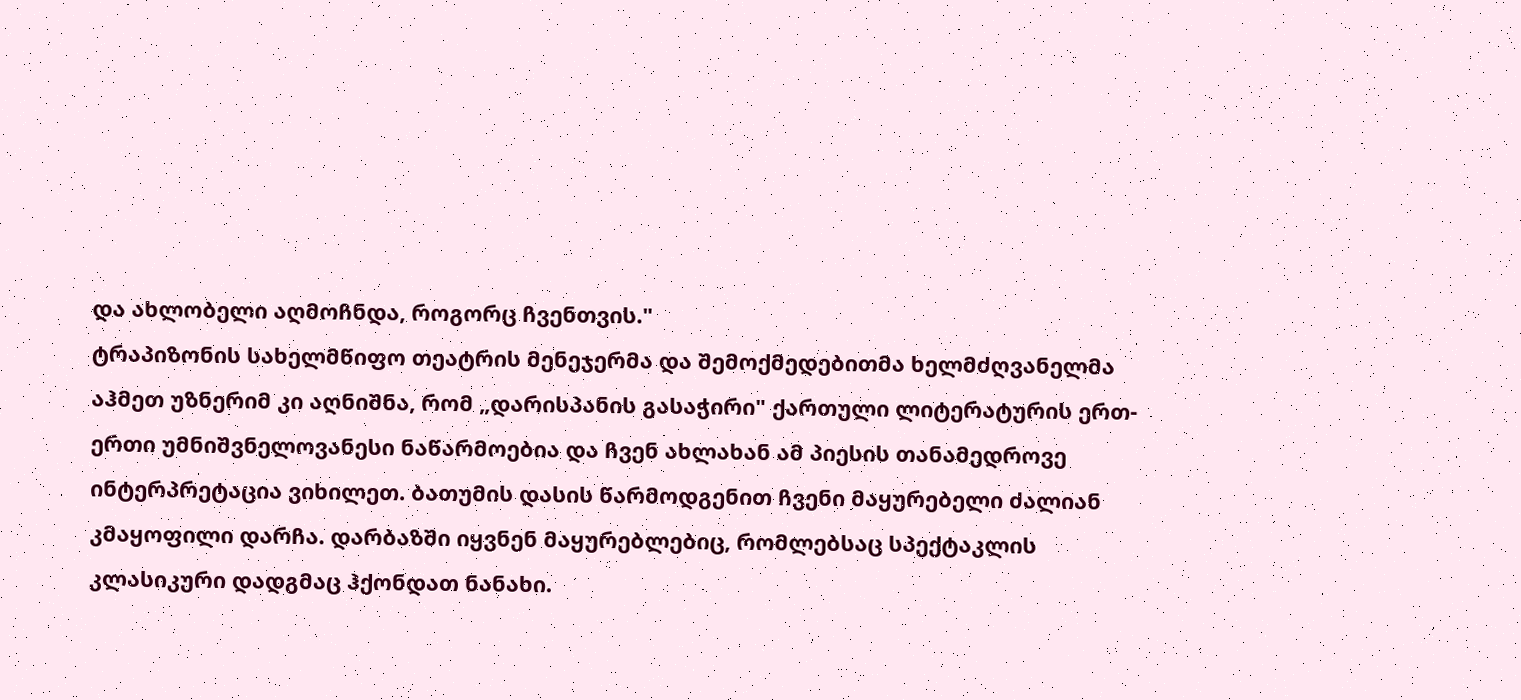და ახლობელი აღმოჩნდა, როგორც ჩვენთვის."
ტრაპიზონის სახელმწიფო თეატრის მენეჯერმა და შემოქმედებითმა ხელმძღვანელმა აჰმეთ უზნერიმ კი აღნიშნა, რომ „დარისპანის გასაჭირი" ქართული ლიტერატურის ერთ-ერთი უმნიშვნელოვანესი ნაწარმოებია და ჩვენ ახლახან ამ პიესის თანამედროვე ინტერპრეტაცია ვიხილეთ. ბათუმის დასის წარმოდგენით ჩვენი მაყურებელი ძალიან კმაყოფილი დარჩა. დარბაზში იყვნენ მაყურებლებიც, რომლებსაც სპექტაკლის კლასიკური დადგმაც ჰქონდათ ნანახი.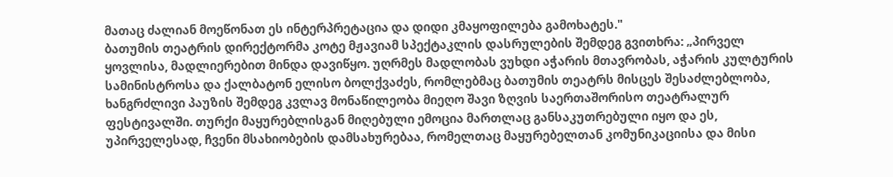მათაც ძალიან მოეწონათ ეს ინტერპრეტაცია და დიდი კმაყოფილება გამოხატეს."
ბათუმის თეატრის დირექტორმა კოტე მჟავიამ სპექტაკლის დასრულების შემდეგ გვითხრა: „პირველ ყოვლისა, მადლიერებით მინდა დავიწყო. უღრმეს მადლობას ვუხდი აჭარის მთავრობას, აჭარის კულტურის სამინისტროსა და ქალბატონ ელისო ბოლქვაძეს, რომლებმაც ბათუმის თეატრს მისცეს შესაძლებლობა, ხანგრძლივი პაუზის შემდეგ კვლავ მონაწილეობა მიეღო შავი ზღვის საერთაშორისო თეატრალურ ფესტივალში. თურქი მაყურებლისგან მიღებული ემოცია მართლაც განსაკუთრებული იყო და ეს, უპირველესად, ჩვენი მსახიობების დამსახურებაა, რომელთაც მაყურებელთან კომუნიკაციისა და მისი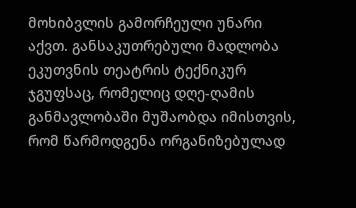მოხიბვლის გამორჩეული უნარი აქვთ. განსაკუთრებული მადლობა ეკუთვნის თეატრის ტექნიკურ ჯგუფსაც, რომელიც დღე-ღამის განმავლობაში მუშაობდა იმისთვის, რომ წარმოდგენა ორგანიზებულად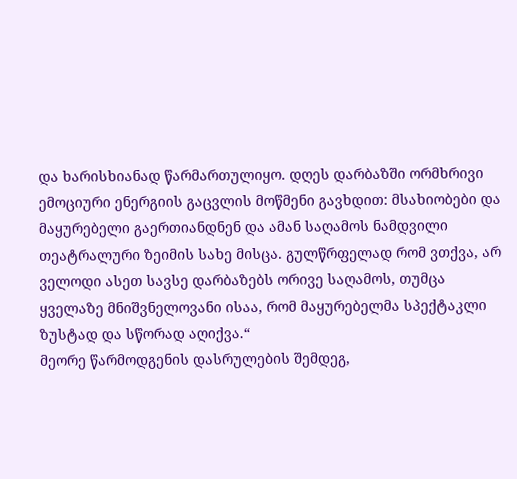და ხარისხიანად წარმართულიყო. დღეს დარბაზში ორმხრივი ემოციური ენერგიის გაცვლის მოწმენი გავხდით: მსახიობები და მაყურებელი გაერთიანდნენ და ამან საღამოს ნამდვილი თეატრალური ზეიმის სახე მისცა. გულწრფელად რომ ვთქვა, არ ველოდი ასეთ სავსე დარბაზებს ორივე საღამოს, თუმცა ყველაზე მნიშვნელოვანი ისაა, რომ მაყურებელმა სპექტაკლი ზუსტად და სწორად აღიქვა.“
მეორე წარმოდგენის დასრულების შემდეგ,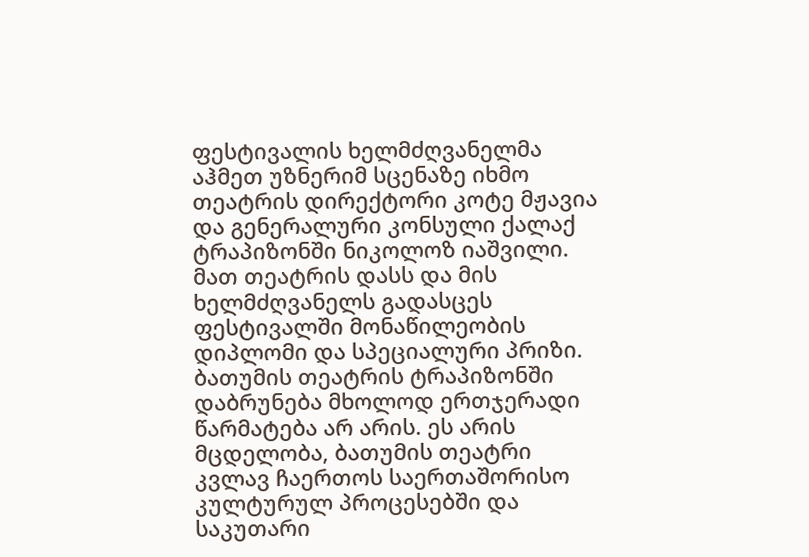ფესტივალის ხელმძღვანელმა აჰმეთ უზნერიმ სცენაზე იხმო თეატრის დირექტორი კოტე მჟავია და გენერალური კონსული ქალაქ ტრაპიზონში ნიკოლოზ იაშვილი. მათ თეატრის დასს და მის ხელმძღვანელს გადასცეს ფესტივალში მონაწილეობის დიპლომი და სპეციალური პრიზი.
ბათუმის თეატრის ტრაპიზონში დაბრუნება მხოლოდ ერთჯერადი წარმატება არ არის. ეს არის მცდელობა, ბათუმის თეატრი კვლავ ჩაერთოს საერთაშორისო კულტურულ პროცესებში და საკუთარი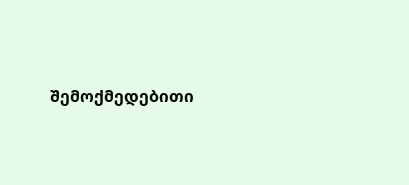შემოქმედებითი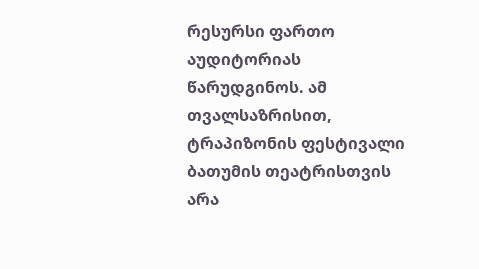რესურსი ფართო აუდიტორიას წარუდგინოს. ამ თვალსაზრისით, ტრაპიზონის ფესტივალი ბათუმის თეატრისთვის არა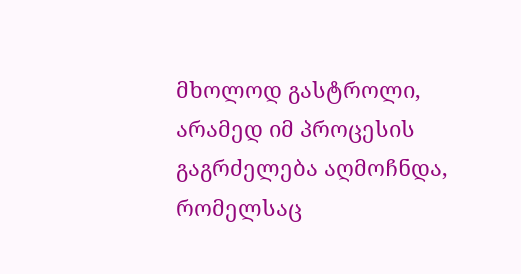მხოლოდ გასტროლი, არამედ იმ პროცესის გაგრძელება აღმოჩნდა, რომელსაც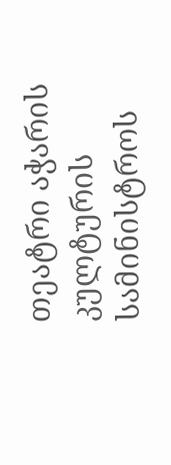თეატრი აჭარის კულტურის სამინისტროს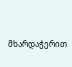მხარდაჭერით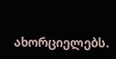ახორციელებს.